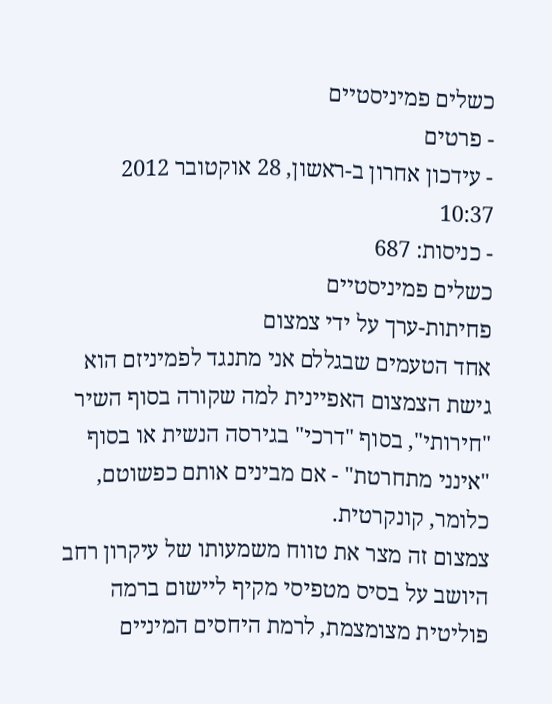כשלים פמיניסטיים
- פרטים
- עידכון אחרון ב-ראשון, 28 אוקטובר 2012 10:37
- כניסות: 687
כשלים פמיניסטיים
פחיתות-ערך על ידי צמצום
אחד הטעמים שבגללם אני מתנגד לפמיניזם הוא גישת הצמצום האפיינית למה שקורה בסוף השיר "חירותי", בסוף "דרכי" בגירסה הנשית או בסוף "אינני מתחרטת" - אם מבינים אותם כפשוטם, כלומר, קונקרטית.
צמצום זה מצר את טווח משמעותו של עיקרון רחב היושב על בסיס מטפיסי מקיף ליישום ברמה פוליטית מצומצמת, לרמת היחסים המיניים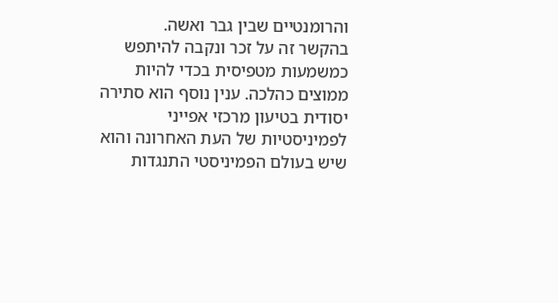והרומנטיים שבין גבר ואשה.
בהקשר זה על זכר ונקבה להיתפש כמשמעות מטפיסית בכדי להיות ממוצים כהלכה. ענין נוסף הוא סתירה יסודית בטיעון מרכזי אפייני לפמיניסטיות של העת האחרונה והוא שיש בעולם הפמיניסטי התנגדות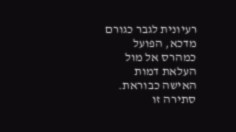רעיונית לגבר כגורם מדכא, הפועל כמהרס אל מול העלאת דמות האישה כבוראת. סתירה זו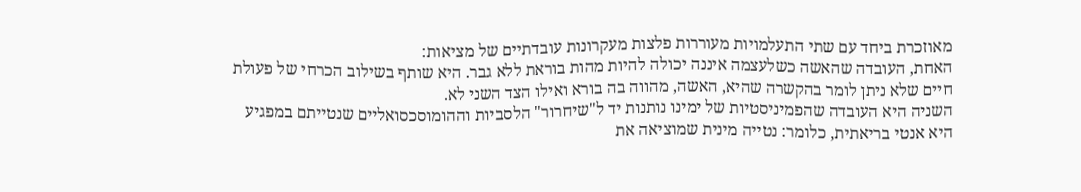מאוזכרת ביחד עם שתי התעלמויות מעוררות פלצות מעקרונות עובדתיים של מציאות:
האחת, העובדה שהאשה כשלעצמה איננה יכולה להיות מהות בוראת ללא גבר. היא שותף בשילוב הכרחי של פעולת חיים שלא ניתן לומר בהקשרה שהיא, האשה, מהווה בה בורא ואילו הצד השני לא.
השניה היא העובדה שהפמיניסטיות של ימינו נותנות יד ל"שיחרור" הלסביות וההומוסכסואליים שנטייתם במפגיע היא אנטי בריאתית, כלומר: נטייה מינית שמוציאה את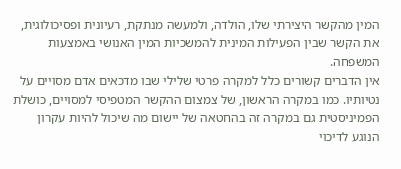המין מהקשר היצירתי שלו, הולדה, ולמעשה מנתקת, רעיונית ופסיכולוגית, את הקשר שבין הפעילות המינית להמשכיות המין האנושי באמצעות המשפחה.
אין הדברים קשורים כלל למקרה פרטי שלילי שבו מדכאים אדם מסויים על נטיותיו. כמו במקרה הראשון, של צמצום ההקשר המטפיסי למסויים, כושלת הפמיניסטית גם במקרה זה בהחטאה של יישום מה שיכול להיות עקרון הנוגע לדיכוי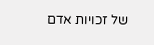של זכויות אדם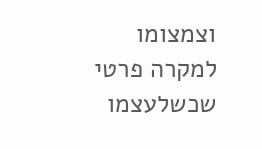וצמצומו למקרה פרטי שכשלעצמו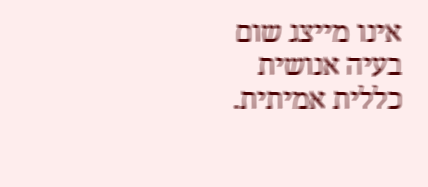אינו מייצג שום בעיה אנושית כללית אמיתית.